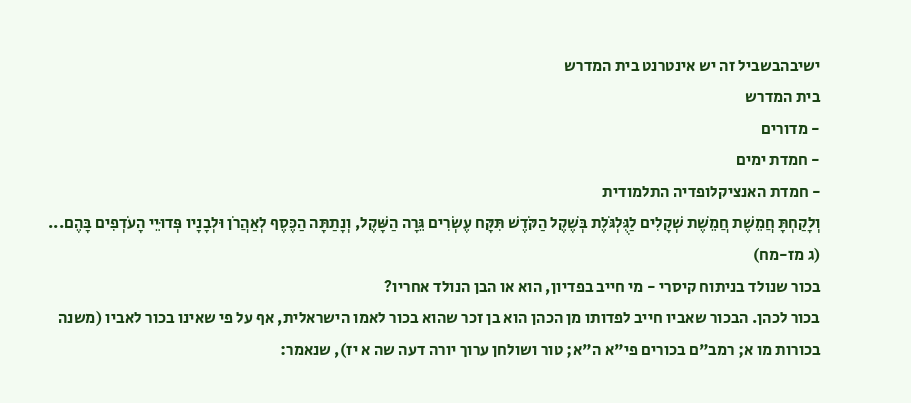ישיבהבשביל זה יש אינטרנט בית המדרש
בית המדרש
- מדורים
- חמדת ימים
- חמדת האנציקלופדיה התלמודית
וְלָקַחְתָּ חֲמֵשֶׁת חֲמֵשֶׁת שְׁקָלִים לַגֻּלְגֹּלֶת בְּשֶׁקֶל הַקֹּדֶשׁ תִּקָּח עֶשְׂרִים גֵּרָה הַשָּׁקֶל, וְנָתַתָּה הַכֶּסֶף לְאַהֲרֹן וּלְבָנָיו פְּדוּיֵי הָעֹדְפִים בָּהֶם... (ג מז-מח)
בכור שנולד בניתוח קיסרי - מי חייב בפדיון, הוא או הבן הנולד אחריו?
בכור לכהן. הבכור שאביו חייב לפדותו מן הכהן הוא בן זכר שהוא בכור לאמו הישראלית, אף על פי שאינו בכור לאביו (משנה בכורות מו א; רמב"ם בכורים פי"א ה"א; טור ושולחן ערוך יורה דעה שה א יז), שנאמר: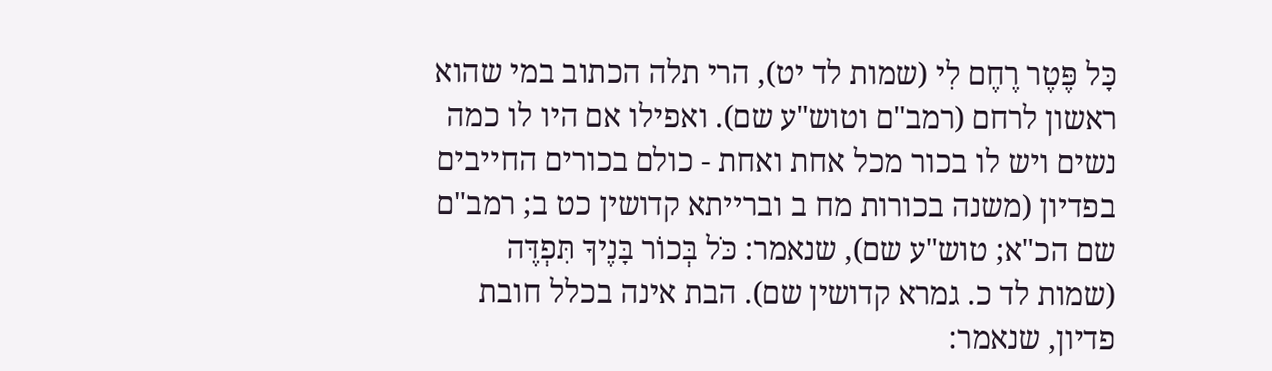כָּל פֶּטֶר רֶחֶם לִי (שמות לד יט), הרי תלה הכתוב במי שהוא ראשון לרחם (רמב"ם וטוש"ע שם). ואפילו אם היו לו כמה נשים ויש לו בכור מכל אחת ואחת - כולם בכורים החייבים בפדיון (משנה בכורות מח ב וברייתא קדושין כט ב; רמב"ם שם הכ"א; טוש"ע שם), שנאמר: כֹּל בְּכוֹר בָּנֶיךָ תִּפְדֶּה (שמות לד כ. גמרא קדושין שם). הבת אינה בכלל חובת פדיון, שנאמר: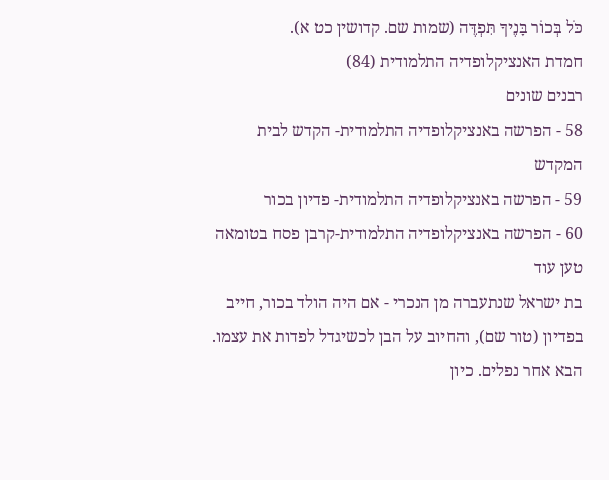כֹּל בְּכוֹר בָּנֶיךָ תִּפְדֶּה (שמות שם. קדושין כט א).
חמדת האנציקלופדיה התלמודית (84)
רבנים שונים
58 - הפרשה באנציקלופדיה התלמודית- הקדש לבית המקדש
59 - הפרשה באנציקלופדיה התלמודית- פדיון בכור
60 - הפרשה באנציקלופדיה התלמודית-קרבן פסח בטומאה
טען עוד
בת ישראל שנתעברה מן הנכרי - אם היה הולד בכור, חייב בפדיון (טור שם), והחיוב על הבן לכשיגדל לפדות את עצמו.
הבא אחר נפלים. כיון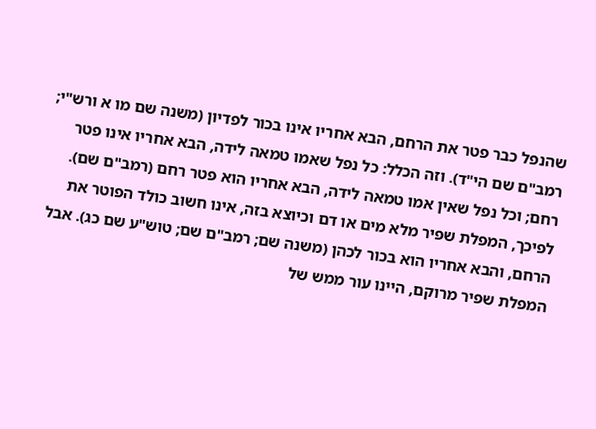שהנפל כבר פטר את הרחם, הבא אחריו אינו בכור לפדיון (משנה שם מו א ורש"י; רמב"ם שם הי"ד). וזה הכלל: כל נפל שאמו טמאה לידה, הבא אחריו אינו פטר רחם; וכל נפל שאין אמו טמאה לידה, הבא אחריו הוא פטר רחם (רמב"ם שם). לפיכך, המפלת שפיר מלא מים או דם וכיוצא בזה, אינו חשוב כולד הפוטר את הרחם, והבא אחריו הוא בכור לכהן (משנה שם; רמב"ם שם; טוש"ע שם כג). אבל המפלת שפיר מרוקם, היינו עור ממש של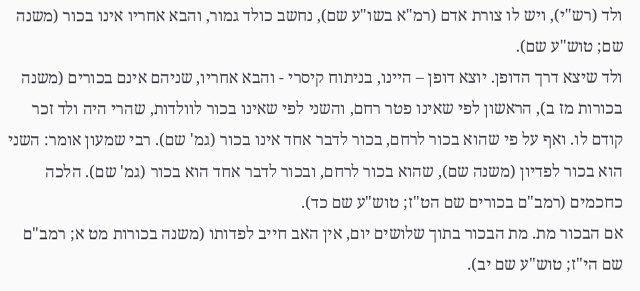ולד (רש"י), ויש לו צורת אדם (רמ"א בשו"ע שם), נחשב כולד גמור, והבא אחריו אינו בכור (משנה שם; טוש"ע שם).
ולד שיצא דרך הדופן. יוצא דופן – היינו, בניתוח קיסרי - והבא אחריו, שניהם אינם בכורים (משנה בכורות מז ב), הראשון לפי שאינו פטר רחם, והשני לפי שאינו בכור לוולדות, שהרי היה ולד זכר קודם לו. ואף על פי שהוא בכור לרחם, בכור לדבר אחד אינו בכור (גמ' שם). רבי שמעון אומר: השני הוא בכור לפדיון (משנה שם), שהוא בכור לרחם, ובכור לדבר אחד הוא בכור (גמ' שם). הלכה כחכמים (רמב"ם בכורים שם הט"ז; טוש"ע שם כד).
אם הבכור מת. מת הבכור בתוך שלושים יום, אין האב חייב לפדותו (משנה בכורות מט א; רמב"ם שם הי"ז; טוש"ע שם יב).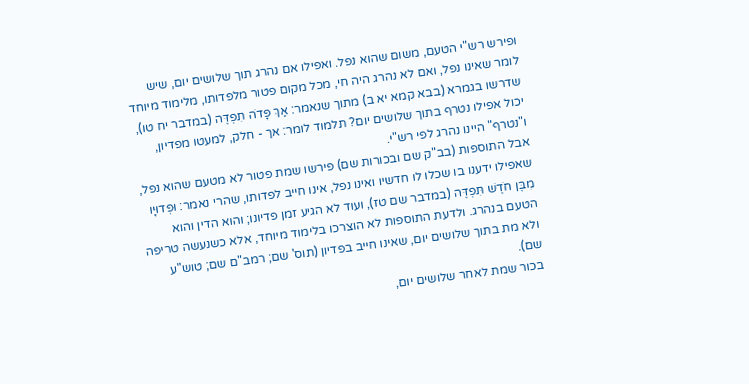ופירש רש"י הטעם, משום שהוא נפל. ואפילו אם נהרג תוך שלושים יום, שיש לומר שאינו נפל, ואם לא נהרג היה חי, מכל מקום פטור מלפדותו, מלימוד מיוחד שדרשו בגמרא (בבא קמא יא ב) מתוך שנאמר: אַךְ פָּדֹה תִפְדֶּה (במדבר יח טו), יכול אפילו נטרף בתוך שלושים יום? תלמוד לומר: אך - חלק, למעטו מפדיון, ו"נטרף" היינו נהרג לפי רש"י.
אבל התוספות (בב"ק שם ובכורות שם) פירשו שמת פטור לא מטעם שהוא נפל, שאפילו ידענו בו שכלו לו חדשיו ואינו נפל, אינו חייב לפדותו, שהרי נאמר: וּפְדוּיָו מִבֶּן חֹדֶשׁ תִּפְדֶּה (במדבר שם טז), ועוד לא הגיע זמן פדיונו; והוא הדין והוא הטעם בנהרג. ולדעת התוספות לא הוצרכו בלימוד מיוחד, אלא כשנעשה טריפה ולא מת בתוך שלושים יום, שאינו חייב בפדיון (תוס' שם; רמב"ם שם; טוש"ע שם).
בכור שמת לאחר שלושים יום,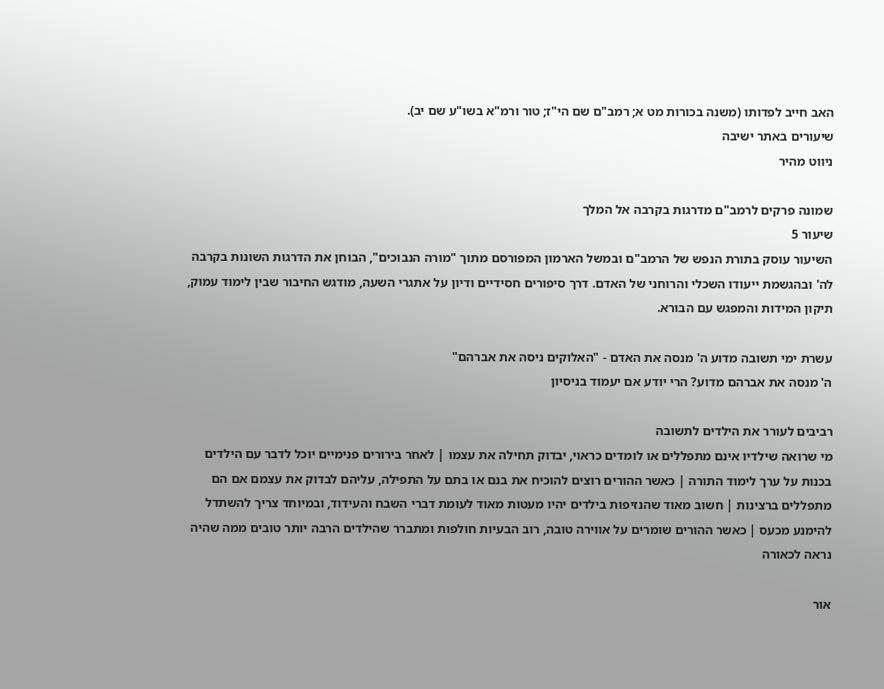האב חייב לפדותו (משנה בכורות מט א; רמב"ם שם הי"ז; טור ורמ"א בשו"ע שם יב).
שיעורים באתר ישיבה
ניווט מהיר

שמונה פרקים לרמב"ם מדרגות בקרבה אל המלך
שיעור 5
השיעור עוסק בתורת הנפש של הרמב"ם ובמשל הארמון המפורסם מתוך "מורה הנבוכים", הבוחן את הדרגות השונות בקרבה לה' ובהגשמת ייעודו השכלי והרוחני של האדם. דרך סיפורים חסידיים ודיון על אתגרי השעה, מודגש החיבור שבין לימוד עמוק, תיקון המידות והמפגש עם הבורא.

עשרת ימי תשובה מדוע ה' מנסה את האדם - "האלוקים ניסה את אברהם"
ה' מנסה את אברהם מדוע? הרי יודע אם יעמוד בניסיון

רביבים לעורר את הילדים לתשובה
מי שרואה שילדיו אינם מתפללים או לומדים כראוי, יבדוק תחילה את עצמו | לאחר בירורים פנימיים יוכל לדבר עם הילדים בכנות על ערך לימוד התורה | כאשר ההורים רוצים להוכיח את בנם או בתם על התפילה, עליהם לבדוק את עצמם אם הם מתפללים ברצינות | חשוב מאוד שהנזיפות בילדים יהיו מעטות מאוד לעומת דברי השבח והעידוד, ובמיוחד צריך להשתדל להימנע מכעס | כאשר ההורים שומרים על אווירה טובה, רוב הבעיות חולפות ומתברר שהילדים הרבה יותר טובים ממה שהיה נראה לכאורה

אור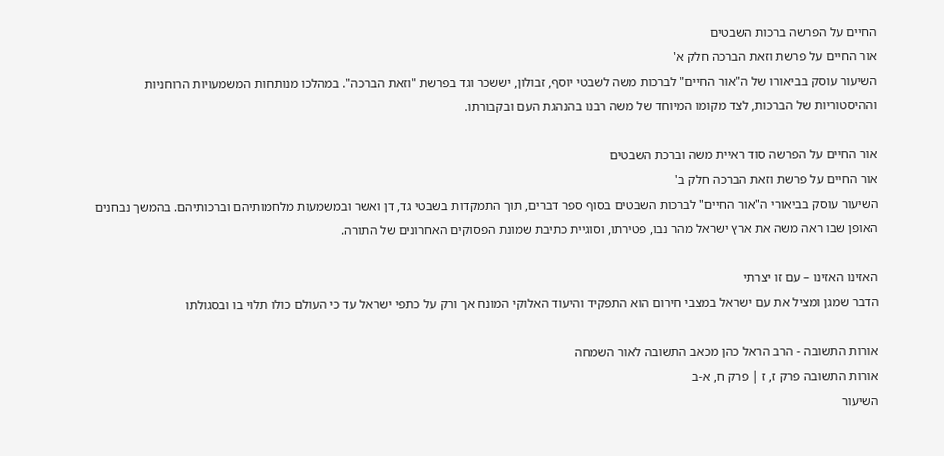החיים על הפרשה ברכות השבטים
אור החיים על פרשת וזאת הברכה חלק א'
השיעור עוסק בביאורו של ה"אור החיים" לברכות משה לשבטי יוסף, זבולון, יששכר וגד בפרשת "וזאת הברכה". במהלכו מנותחות המשמעויות הרוחניות וההיסטוריות של הברכות, לצד מקומו המיוחד של משה רבנו בהנהגת העם ובקבורתו.

אור החיים על הפרשה סוד ראיית משה וברכת השבטים
אור החיים על פרשת וזאת הברכה חלק ב'
השיעור עוסק בביאורי ה"אור החיים" לברכות השבטים בסוף ספר דברים, תוך התמקדות בשבטי גד, דן ואשר ובמשמעות מלחמותיהם וברכותיהם. בהמשך נבחנים האופן שבו ראה משה את ארץ ישראל מהר נבו, פטירתו, וסוגיית כתיבת שמונת הפסוקים האחרונים של התורה.

האזינו האזינו – עם זו יצרתי
הדבר שמגן ומציל את עם ישראל במצבי חירום הוא התפקיד והיעוד האלוקי המונח אך ורק על כתפי ישראל עד כי העולם כולו תלוי בו ובסגולתו

אורות התשובה - הרב הראל כהן מכאב התשובה לאור השמחה
אורות התשובה פרק ז, ז | פרק ח, א-ב
השיעור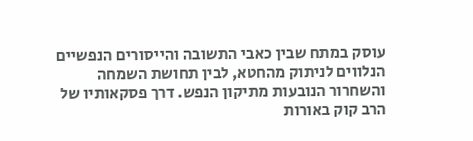עוסק במתח שבין כאבי התשובה והייסורים הנפשיים הנלווים לניתוק מהחטא, לבין תחושת השמחה והשחרור הנובעות מתיקון הנפש. דרך פסקאותיו של הרב קוק באורות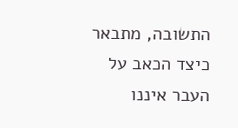התשובה, מתבאר כיצד הכאב על העבר איננו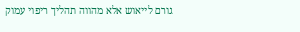גורם לייאוש אלא מהווה תהליך ריפוי עמוק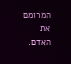המרומם את האדם.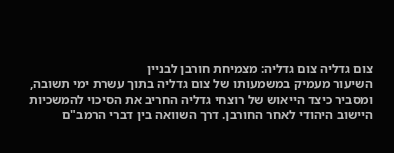צום גדליה צום גדליה: מצמיחת חורבן לבניין
השיעור מעמיק במשמעותו של צום גדליה בתוך עשרת ימי תשובה, ומסביר כיצד הייאוש של רוצחי גדליה החריב את הסיכוי להמשכיות היישוב היהודי לאחר החורבן. דרך השוואה בין דברי הרמב"ם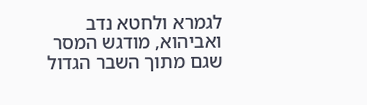לגמרא ולחטא נדב ואביהוא, מודגש המסר שגם מתוך השבר הגדול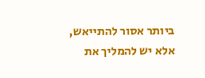ביותר אסור להתייאש, אלא יש להמליך את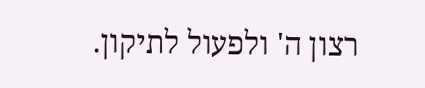רצון ה' ולפעול לתיקון.